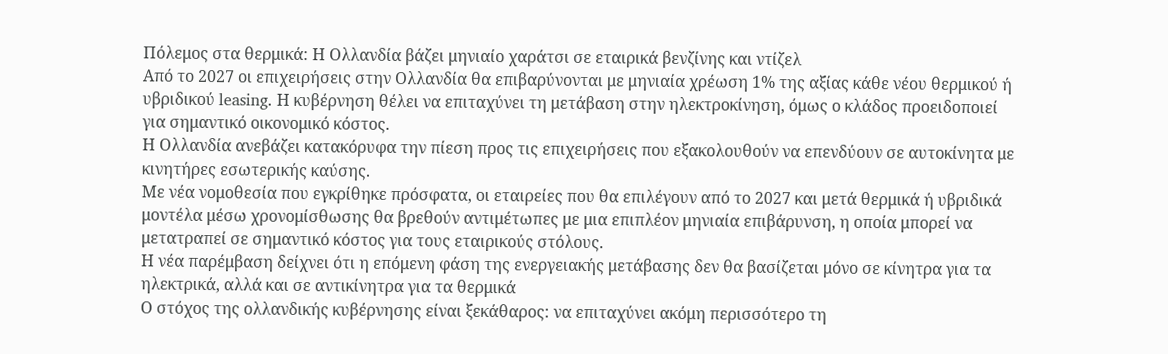Πόλεμος στα θερμικά: Η Ολλανδία βάζει μηνιαίο χαράτσι σε εταιρικά βενζίνης και ντίζελ
Από το 2027 οι επιχειρήσεις στην Ολλανδία θα επιβαρύνονται με μηνιαία χρέωση 1% της αξίας κάθε νέου θερμικού ή υβριδικού leasing. Η κυβέρνηση θέλει να επιταχύνει τη μετάβαση στην ηλεκτροκίνηση, όμως ο κλάδος προειδοποιεί για σημαντικό οικονομικό κόστος.
Η Ολλανδία ανεβάζει κατακόρυφα την πίεση προς τις επιχειρήσεις που εξακολουθούν να επενδύουν σε αυτοκίνητα με κινητήρες εσωτερικής καύσης.
Με νέα νομοθεσία που εγκρίθηκε πρόσφατα, οι εταιρείες που θα επιλέγουν από το 2027 και μετά θερμικά ή υβριδικά μοντέλα μέσω χρονομίσθωσης θα βρεθούν αντιμέτωπες με μια επιπλέον μηνιαία επιβάρυνση, η οποία μπορεί να μετατραπεί σε σημαντικό κόστος για τους εταιρικούς στόλους.
Η νέα παρέμβαση δείχνει ότι η επόμενη φάση της ενεργειακής μετάβασης δεν θα βασίζεται μόνο σε κίνητρα για τα ηλεκτρικά, αλλά και σε αντικίνητρα για τα θερμικά
Ο στόχος της ολλανδικής κυβέρνησης είναι ξεκάθαρος: να επιταχύνει ακόμη περισσότερο τη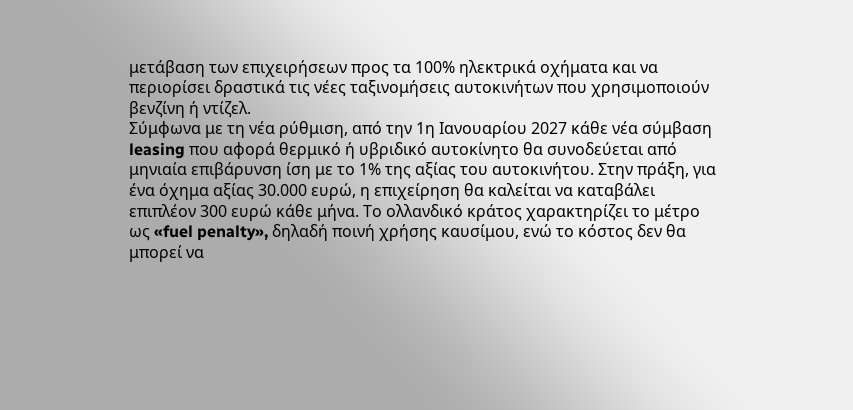μετάβαση των επιχειρήσεων προς τα 100% ηλεκτρικά οχήματα και να περιορίσει δραστικά τις νέες ταξινομήσεις αυτοκινήτων που χρησιμοποιούν βενζίνη ή ντίζελ.
Σύμφωνα με τη νέα ρύθμιση, από την 1η Ιανουαρίου 2027 κάθε νέα σύμβαση leasing που αφορά θερμικό ή υβριδικό αυτοκίνητο θα συνοδεύεται από μηνιαία επιβάρυνση ίση με το 1% της αξίας του αυτοκινήτου. Στην πράξη, για ένα όχημα αξίας 30.000 ευρώ, η επιχείρηση θα καλείται να καταβάλει επιπλέον 300 ευρώ κάθε μήνα. Το ολλανδικό κράτος χαρακτηρίζει το μέτρο ως «fuel penalty», δηλαδή ποινή χρήσης καυσίμου, ενώ το κόστος δεν θα μπορεί να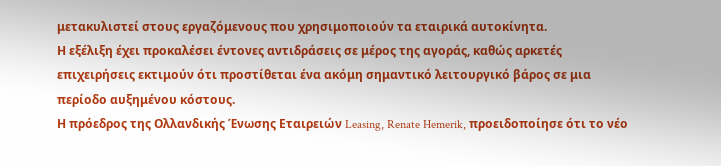μετακυλιστεί στους εργαζόμενους που χρησιμοποιούν τα εταιρικά αυτοκίνητα.
Η εξέλιξη έχει προκαλέσει έντονες αντιδράσεις σε μέρος της αγοράς, καθώς αρκετές επιχειρήσεις εκτιμούν ότι προστίθεται ένα ακόμη σημαντικό λειτουργικό βάρος σε μια περίοδο αυξημένου κόστους.
Η πρόεδρος της Ολλανδικής Ένωσης Εταιρειών Leasing, Renate Hemerik, προειδοποίησε ότι το νέο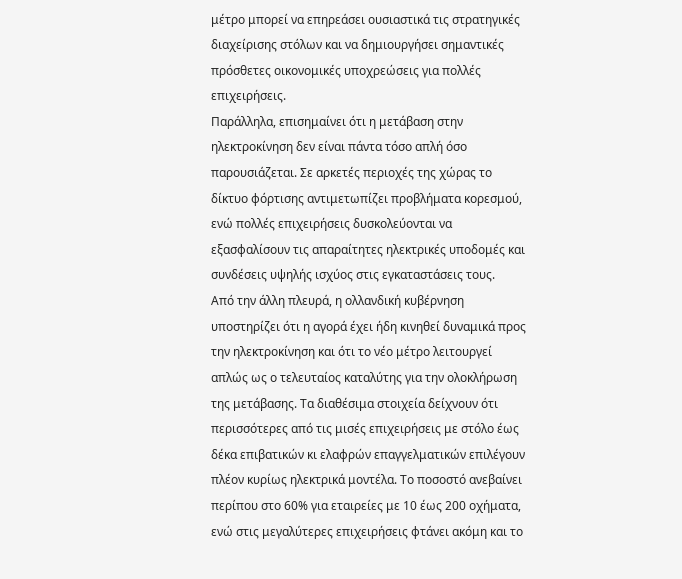μέτρο μπορεί να επηρεάσει ουσιαστικά τις στρατηγικές διαχείρισης στόλων και να δημιουργήσει σημαντικές πρόσθετες οικονομικές υποχρεώσεις για πολλές επιχειρήσεις.
Παράλληλα, επισημαίνει ότι η μετάβαση στην ηλεκτροκίνηση δεν είναι πάντα τόσο απλή όσο παρουσιάζεται. Σε αρκετές περιοχές της χώρας το δίκτυο φόρτισης αντιμετωπίζει προβλήματα κορεσμού, ενώ πολλές επιχειρήσεις δυσκολεύονται να εξασφαλίσουν τις απαραίτητες ηλεκτρικές υποδομές και συνδέσεις υψηλής ισχύος στις εγκαταστάσεις τους.
Από την άλλη πλευρά, η ολλανδική κυβέρνηση υποστηρίζει ότι η αγορά έχει ήδη κινηθεί δυναμικά προς την ηλεκτροκίνηση και ότι το νέο μέτρο λειτουργεί απλώς ως ο τελευταίος καταλύτης για την ολοκλήρωση της μετάβασης. Τα διαθέσιμα στοιχεία δείχνουν ότι περισσότερες από τις μισές επιχειρήσεις με στόλο έως δέκα επιβατικών κι ελαφρών επαγγελματικών επιλέγουν πλέον κυρίως ηλεκτρικά μοντέλα. Το ποσοστό ανεβαίνει περίπου στο 60% για εταιρείες με 10 έως 200 οχήματα, ενώ στις μεγαλύτερες επιχειρήσεις φτάνει ακόμη και το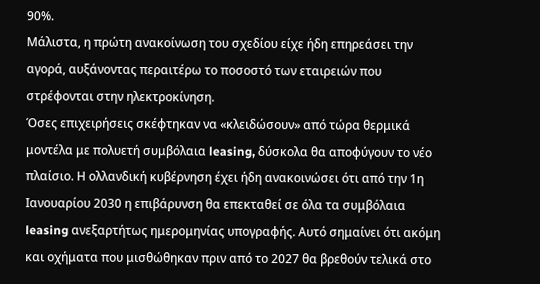90%.
Μάλιστα, η πρώτη ανακοίνωση του σχεδίου είχε ήδη επηρεάσει την αγορά, αυξάνοντας περαιτέρω το ποσοστό των εταιρειών που στρέφονται στην ηλεκτροκίνηση.
Όσες επιχειρήσεις σκέφτηκαν να «κλειδώσουν» από τώρα θερμικά μοντέλα με πολυετή συμβόλαια leasing, δύσκολα θα αποφύγουν το νέο πλαίσιο. Η ολλανδική κυβέρνηση έχει ήδη ανακοινώσει ότι από την 1η Ιανουαρίου 2030 η επιβάρυνση θα επεκταθεί σε όλα τα συμβόλαια leasing ανεξαρτήτως ημερομηνίας υπογραφής. Αυτό σημαίνει ότι ακόμη και οχήματα που μισθώθηκαν πριν από το 2027 θα βρεθούν τελικά στο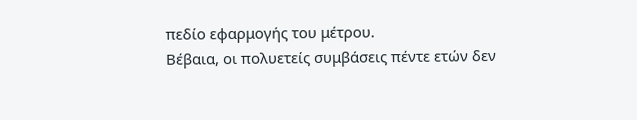πεδίο εφαρμογής του μέτρου.
Βέβαια, οι πολυετείς συμβάσεις πέντε ετών δεν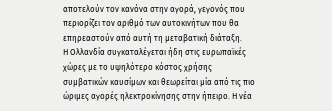αποτελούν τον κανόνα στην αγορά, γεγονός που περιορίζει τον αριθμό των αυτοκινήτων που θα επηρεαστούν από αυτή τη μεταβατική διάταξη.
Η Ολλανδία συγκαταλέγεται ήδη στις ευρωπαϊκές χώρες με το υψηλότερο κόστος χρήσης συμβατικών καυσίμων και θεωρείται μία από τις πιο ώριμες αγορές ηλεκτροκίνησης στην ήπειρο. Η νέα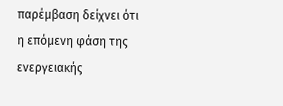παρέμβαση δείχνει ότι η επόμενη φάση της ενεργειακής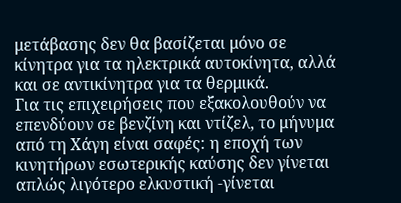μετάβασης δεν θα βασίζεται μόνο σε κίνητρα για τα ηλεκτρικά αυτοκίνητα, αλλά και σε αντικίνητρα για τα θερμικά.
Για τις επιχειρήσεις που εξακολουθούν να επενδύουν σε βενζίνη και ντίζελ, το μήνυμα από τη Χάγη είναι σαφές: η εποχή των κινητήρων εσωτερικής καύσης δεν γίνεται απλώς λιγότερο ελκυστική -γίνεται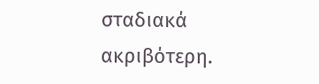σταδιακά ακριβότερη.